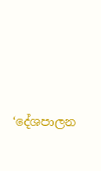‘දේශපාලන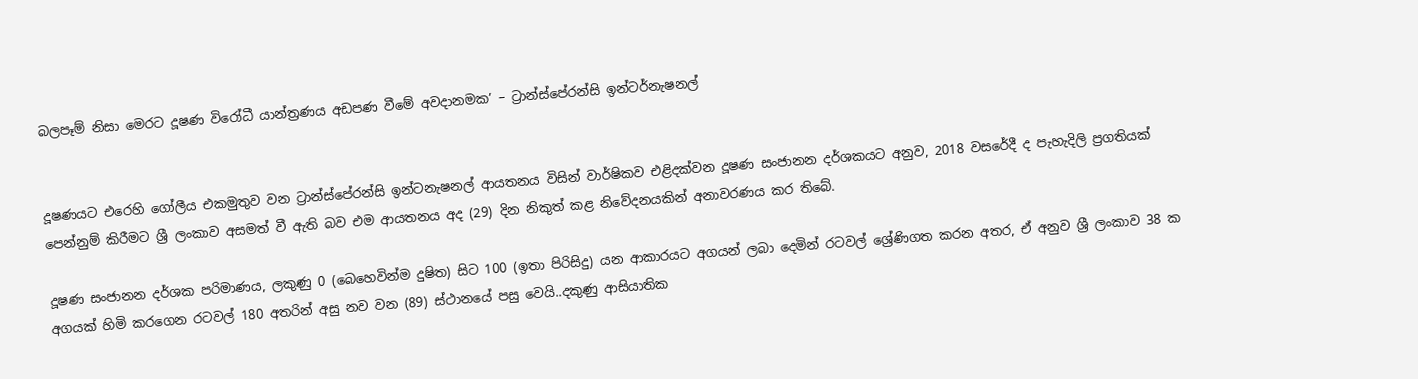බලපෑම් නිසා මෙරට දූෂණ විරෝධී යාන්ත්‍රණය අඩපණ වීමේ අවදානමක’ – ට්‍රාන්ස්පේරන්සි ඉන්ටර්නැෂනල්


දූෂණයට එරෙහි ගෝලීය එකමුතුව වන ට්‍රාන්ස්පේරන්සි ඉන්ටනැෂනල් ආයතනය විසින් වාර්ෂිකව එළිදක්වන දූෂණ සංජානන දර්ශකයට අනුව, 2018 වසරේදී ද පැහැදිලි ප්‍රගතියක් පෙන්නුම් කිරීමට ශ්‍රී ලංකාව අසමත් වී ඇති බව එම ආයතනය අද (29) දින නිකුත් කළ නිවේදනයකින් අනාවරණය කර තිබේ.

දූෂණ සංජානන දර්ශක පරිමාණය, ලකුණු 0 (බෙහෙවින්ම දුෂිත) සිට 100 (ඉතා පිරිසිදු) යන ආකාරයට අගයන් ලබා දෙමින් රටවල් ශ්‍රේණිගත කරන අතර, ඒ අනුව ශ්‍රී ලංකාව 38 ක අගයක් හිමි කරගෙන රටවල් 180 අතරින් අසු නව වන (89) ස්ථානයේ පසු වෙයි..දකුණු ආසියාතික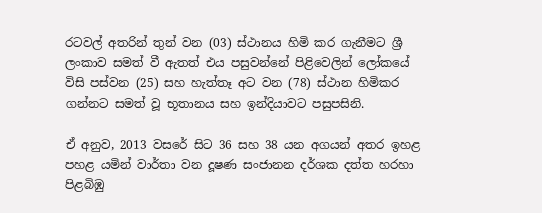රටවල් අතරින් තුන් වන (03) ස්ථානය හිමි කර ගැනීමට ශ්‍රී ලංකාව සමත් වී ඇතත් එය පසුවන්නේ පිළිවෙලින් ලෝකයේ විසි පස්වන (25) සහ හැත්තෑ අට වන (78) ස්ථාන හිමිකර ගන්නට සමත් වූ භූතානය සහ ඉන්දියාවට පසුපසිනි.

ඒ අනුව, 2013 වසරේ සිට 36 සහ 38 යන අගයන් අතර ඉහළ පහළ යමින් වාර්තා වන දූෂණ සංජානන දර්ශක දත්ත හරහා පිළබිඹු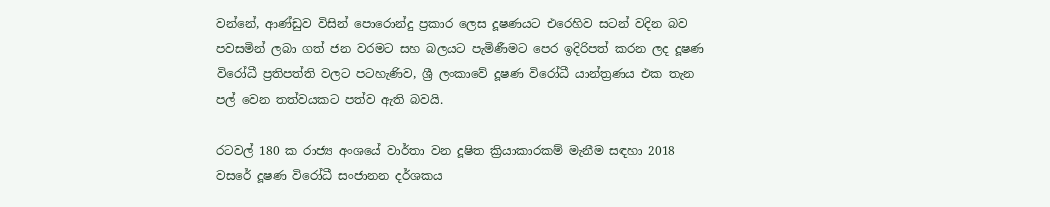වන්නේ, ආණ්ඩුව විසින් පොරොන්දු ප්‍රකාර ලෙස දූෂණයට එරෙහිව සටන් වදින බව පවසමින් ලබා ගත් ජන වරමට සහ බලයට පැමිණීමට පෙර ඉදිරිපත් කරන ලද දූෂණ විරෝධී ප්‍රතිපත්ති වලට පටහැණිව, ශ්‍රී ලංකාවේ දූෂණ විරෝධී යාන්ත්‍රණය එක තැන පල් වෙන තත්වයකට පත්ව ඇති බවයි.

රටවල් 180 ක රාජ්‍ය අංශයේ වාර්තා වන දූෂිත ක්‍රියාකාරකම් මැනීම සඳහා 2018 වසරේ දූෂණ විරෝධී සංජානන දර්ශකය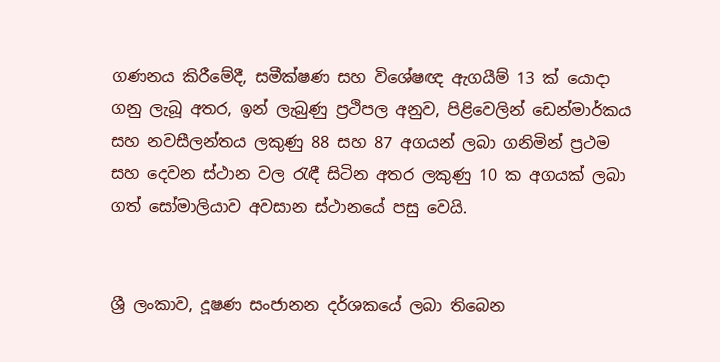ගණනය කිරීමේදී, සමීක්ෂණ සහ විශේෂඥ ඇගයීම් 13 ක් යොදා ගනු ලැබූ අතර, ඉන් ලැබුණු ප්‍රථිපල අනුව, පිළිවෙලින් ඩෙන්මාර්කය සහ නවසීලන්තය ලකුණු 88 සහ 87 අගයන් ලබා ගනිමින් ප්‍රථම සහ දෙවන ස්ථාන වල රැඳී සිටින අතර ලකුණු 10 ක අගයක් ලබා ගත් සෝමාලියාව අවසාන ස්ථානයේ පසු වෙයි.


ශ්‍රී ලංකාව, දූෂණ සංජානන දර්ශකයේ ලබා තිබෙන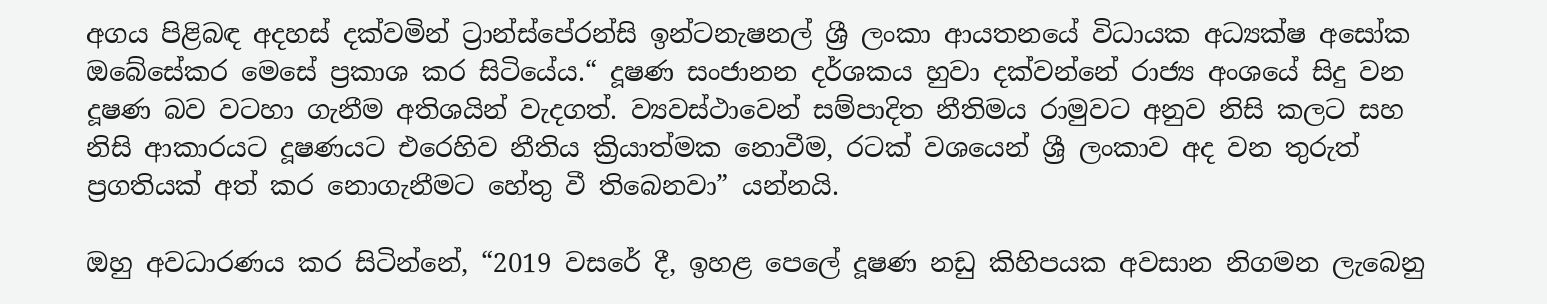අගය පිළිබඳ අදහස් දක්වමින් ට්‍රාන්ස්පේරන්සි ඉන්ටනැෂනල් ශ්‍රී ලංකා ආයතනයේ විධායක අධ්‍යක්ෂ අසෝක ඔබේසේකර මෙසේ ප්‍රකාශ කර සිටියේය.“ දූෂණ සංජානන දර්ශකය හුවා දක්වන්නේ රාජ්‍ය අංශයේ සිදු වන දූෂණ බව වටහා ගැනීම අතිශයින් වැදගත්. ව්‍යවස්ථාවෙන් සම්පාදිත නීතිමය රාමුවට අනුව නිසි කලට සහ නිසි ආකාරයට දූෂණයට එරෙහිව නීතිය ක්‍රියාත්මක නොවීම, රටක් වශයෙන් ශ්‍රී ලංකාව අද වන තුරුත් ප්‍රගතියක් අත් කර නොගැනීමට හේතු වී තිබෙනවා” යන්නයි.

ඔහු අවධාරණය කර සිටින්නේ, “2019 වසරේ දී, ඉහළ පෙලේ දූෂණ නඩු කිහිපයක අවසාන නිගමන ලැබෙනු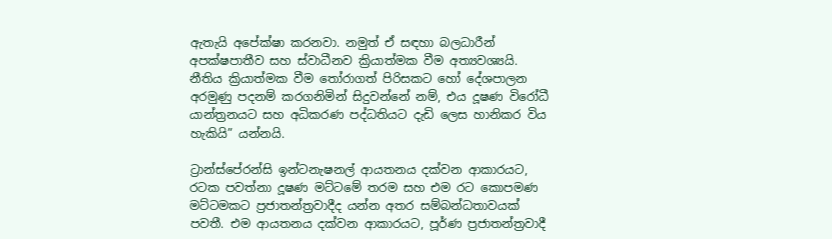ඇතැයි අපේක්ෂා කරනවා. නමුත් ඒ සඳහා බලධාරීන් අපක්ෂපාතීව සහ ස්වාධීනව ක්‍රියාත්මක වීම අත්‍යවශ්‍යයි. නීතිය ක්‍රියාත්මක වීම තෝරාගත් පිරිසකට හෝ දේශපාලන අරමුණු පදනම් කරගනිමින් සිදුවන්නේ නම්, එය දූෂණ විරෝධී යාන්ත්‍රනයට සහ අධිකරණ පද්ධතියට දැඩි ලෙස හානිකර විය හැකියි” යන්නයි.

ට්‍රාන්ස්පේරන්සි ඉන්ටනැෂනල් ආයතනය දක්වන ආකාරයට, රටක පවත්නා දූෂණ මට්ටමේ තරම සහ එම රට කොපමණ මට්ටමකට ප්‍රජාතන්ත්‍රවාදීද යන්න අතර සම්බන්ධතාවයක් පවතී. එම ආයතනය දක්වන ආකාරයට, පූර්ණ ප්‍රජාතන්ත්‍රවාදී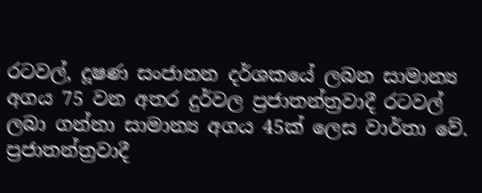රටවල්, දූෂණ සංජානන දර්ශකයේ ලබන සාමාන්‍ය අගය 75 වන අතර දුර්වල ප්‍රජාතන්ත්‍රවාදී රටවල් ලබා ගන්නා සාමාන්‍ය අගය 45ක් ලෙස වාර්තා වේ. ප්‍රජාතන්ත්‍රවාදී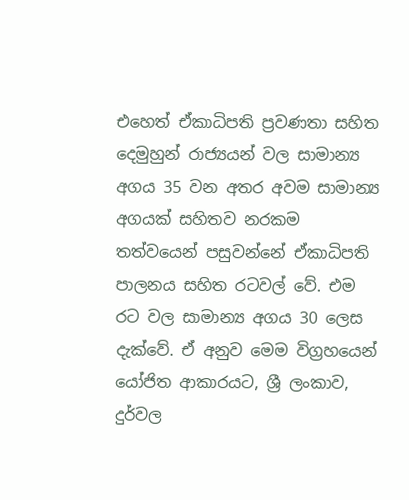එහෙත් ඒකාධිපති ප්‍රවණතා සහිත දෙමුහුන් රාජ්‍යයන් වල සාමාන්‍ය අගය 35 වන අතර අවම සාමාන්‍ය අගයක් සහිතව නරකම තත්වයෙන් පසුවන්නේ ඒකාධිපති පාලනය සහිත රටවල් වේ. එම රට වල සාමාන්‍ය අගය 30 ලෙස දැක්වේ. ඒ අනුව මෙම විග්‍රහයෙන් යෝජිත ආකාරයට, ශ්‍රී ලංකාව, දුර්වල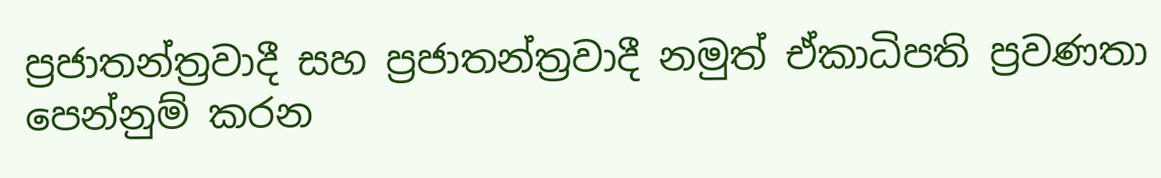ප්‍රජාතන්ත්‍රවාදී සහ ප්‍රජාතන්ත්‍රවාදී නමුත් ඒකාධිපති ප්‍රවණතා පෙන්නුම් කරන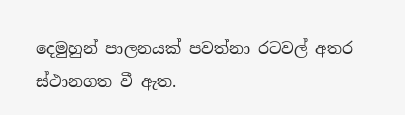දෙමුහුන් පාලනයක් පවත්නා රටවල් අතර ස්ථානගත වී ඇත.